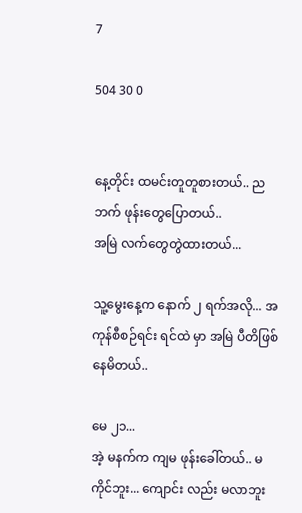7

504 30 0


နေ့တိုင်း ထမင်းတူတူစားတယ်.. ညဘက် ဖုန်းတွေပြောတယ်..
အမြဲ လက်တွေတွဲထားတယ်...

သူ့မွေးနေ့က နောက် ၂ ရက်အလို... အကုန်စီစဉ်ရင်း ရင်ထဲ မှာ အမြဲ ပီတိဖြစ်နေမိတယ်..

မေ ၂၁...
အဲ့ မနက်က ကျမ ဖုန်းခေါ်တယ်.. မကိုင်ဘူး... ကျောင်း လည်း မလာဘူး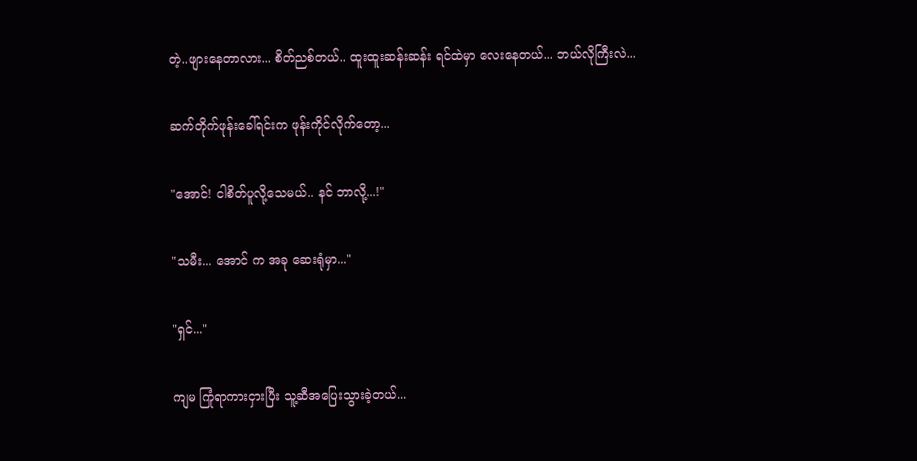တဲ့..ဖျားနေတာလား... စိတ်ညစ်တယ်.. ထူးထူးဆန်းဆန်း ရင်ထဲမှာ လေးနေတယ်... ဘယ်လိုကြီးလဲ...

ဆက်တိုက်ဖုန်းခေါ်ရင်းက ဖုန်းကိုင်လိုက်တော့...

"အောင်! ငါစိတ်ပူလို့သေမယ်.. နင် ဘာလို့...!"

"သမီး... အောင် က အခု ဆေးရုံမှာ..."

"ရှင်..."

ကျမ ကြုံရာကားငှားပြီး သူ့ဆီအပြေးသွားခဲ့တယ်...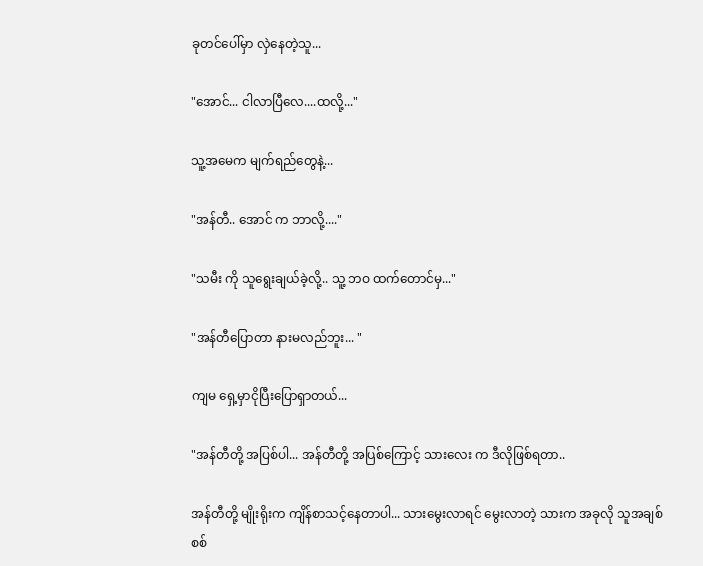ခုတင်ပေါ်မှာ လှဲနေတဲ့သူ...

"အောင်... ငါလာပြီလေ....ထလို့..."

သူ့အမေက မျက်ရည်တွေနဲ့...

"အန်တီ.. အောင် က ဘာလို့...."

"သမီး ကို သူရွေးချယ်ခဲ့လို့.. သူ့ ဘဝ ထက်တောင်မှ..."

"အန်တီပြောတာ နားမလည်ဘူး... "

ကျမ ရှေ့မှာငိုပြီးပြောရှာတယ်...

"အန်တီတို့ အပြစ်ပါ... အန်တီတို့ အပြစ်ကြောင့် သားလေး က ဒီလိုဖြစ်ရတာ..

အန်တီတို့ မျိုးရိုးက ကျိန်စာသင့်နေတာပါ... သားမွေးလာရင် မွေးလာတဲ့ သားက အခုလို သူအချစ်စစ်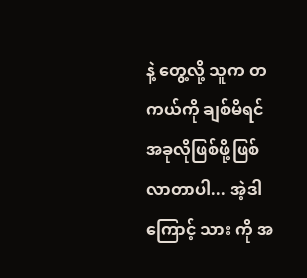နဲ့ တွေ့လို့ သူက တကယ်ကို ချစ်မိရင် အခုလိုဖြစ်ဖို့ဖြစ်လာတာပါ... အဲ့ဒါကြောင့် သား ကို အ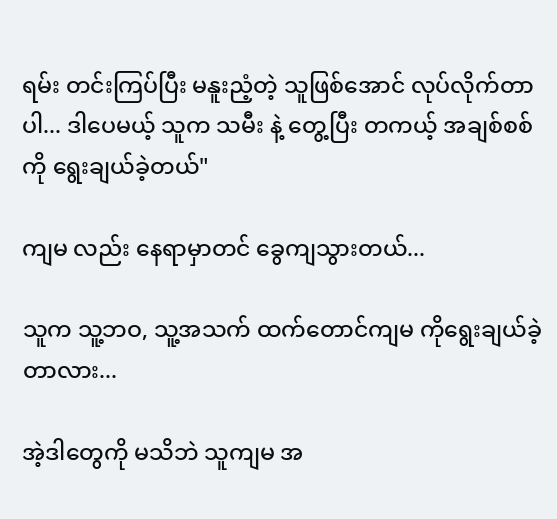ရမ်း တင်းကြပ်ပြီး မနူးညံ့တဲ့ သူဖြစ်အောင် လုပ်လိုက်တာပါ... ဒါပေမယ့် သူက သမီး နဲ့ တွေ့ပြီး တကယ့် အချစ်စစ်ကို ရွေးချယ်ခဲ့တယ်"

ကျမ လည်း နေရာမှာတင် ခွေကျသွားတယ်...

သူက သူ့ဘဝ, သူ့အသက် ထက်တောင်ကျမ ကိုရွေးချယ်ခဲ့တာလား...

အဲ့ဒါတွေကို မသိဘဲ သူကျမ အ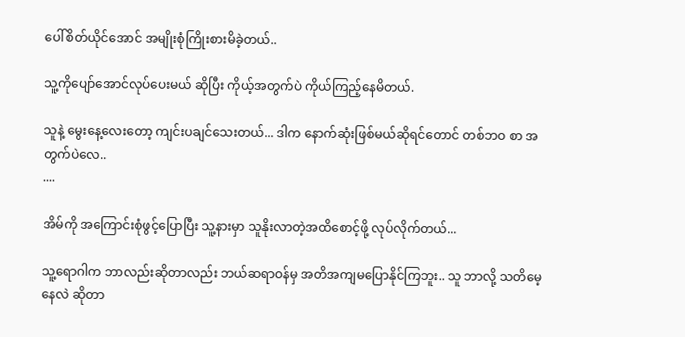ပေါ်စိတ်ယိုင်အောင် အမျိုးစုံကြိုးစားမိခဲ့တယ်..

သူ့ကိုပျော်အောင်လုပ်ပေးမယ် ဆိုပြီး ကိုယ့်အတွက်ပဲ ကိုယ်ကြည့်နေမိတယ်.

သူနဲ့ မွေးနေ့လေးတော့ ကျင်းပချင်သေးတယ်... ဒါက နောက်ဆုံးဖြစ်မယ်ဆိုရင်တောင် တစ်ဘဝ စာ အတွက်ပဲလေ..
....

အိမ်ကို အကြောင်းစုံဖွင့်ပြောပြီး သူ့နားမှာ သူနိုးလာတဲ့အထိစောင့်ဖို့ လုပ်လိုက်တယ်...

သူ့ရောဂါက ဘာလည်းဆိုတာလည်း ဘယ်ဆရာဝန်မှ အတိအကျမပြောနိုင်ကြဘူး.. သူ ဘာလို့ သတိမေ့နေလဲ ဆိုတာ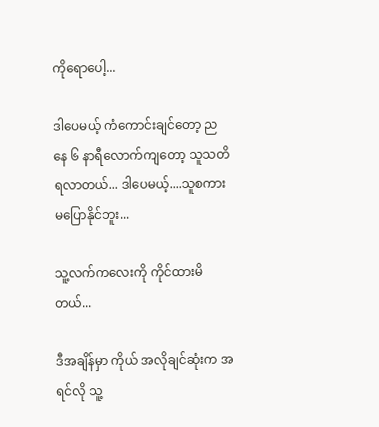ကိုရောပေါ့...

ဒါပေမယ့် ကံကောင်းချင်တော့ ညနေ ၆ နာရီလောက်ကျတော့ သူသတိရလာတယ်... ဒါပေမယ့်....သူစကားမပြောနိုင်ဘူး...

သူ့လက်ကလေးကို ကိုင်ထားမိတယ်...

ဒီအချိန်မှာ ကိုယ် အလိုချင်ဆုံးက အရင်လို သူ့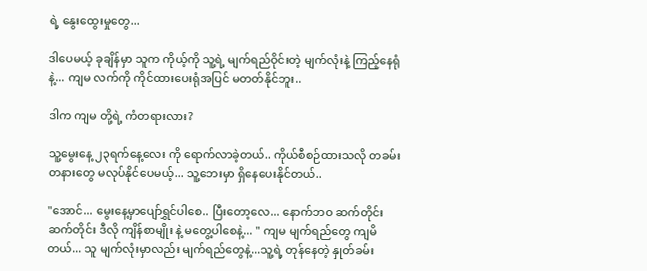ရဲ့ နွေးထွေးမှုတွေ...

ဒါပေမယ့် ခုချိန်မှာ သူက ကိုယ့်ကို သူ့ရဲ့ မျက်ရည်ဝိုင်းတဲ့ မျက်လုံးနဲ့ ကြည့်နေရုံနဲ့... ကျမ လက်ကို ကိုင်ထားပေးရုံအပြင် မတတ်နိုင်ဘူး..

ဒါက ကျမ တို့ရဲ့ ကံတရားလား?

သူ့မွေးနေ့ ၂၃ရက်နေ့လေး ကို ရောက်လာခဲ့တယ်.. ကိုယ်စီစဉ်ထားသလို တခမ်းတနားတွေ မလုပ်နိုင်ပေမယ့်... သူ့ဘေးမှာ ရှိနေပေးနိုင်တယ်..

"အောင်... မွေးနေ့မှာပျော်ရွှင်ပါစေ.. ပြီးတော့လေ... နောက်ဘဝ ဆက်တိုင်း ဆက်တိုင်း ဒီလို ကျိန်စာမျိုး နဲ့ မတွေ့ပါစေနဲ့... " ကျမ မျက်ရည်တွေ ကျမိတယ်... သူ မျက်လုံးမှာလည်း မျက်ရည်တွေနဲ့...သူ့ရဲ့ တုန်နေတဲ့ နှုတ်ခမ်း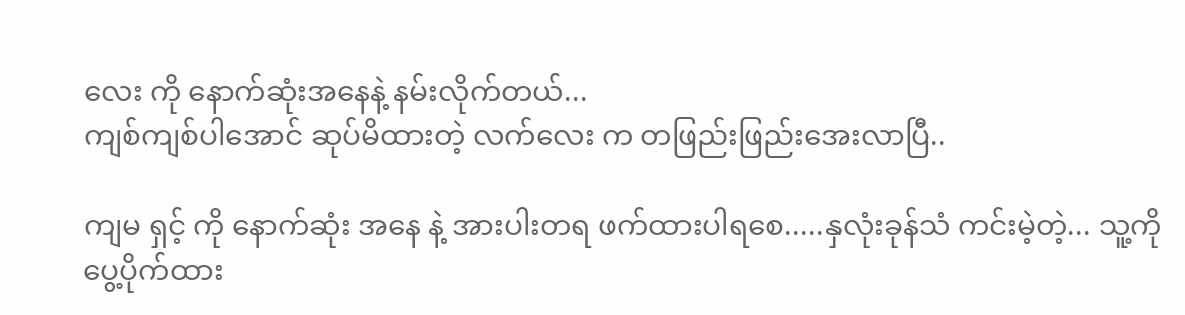လေး ကို နောက်ဆုံးအနေနဲ့ နမ်းလိုက်တယ်...
ကျစ်ကျစ်ပါအောင် ဆုပ်မိထားတဲ့ လက်လေး က တဖြည်းဖြည်းအေးလာပြီ..

ကျမ ရှင့် ကို နောက်ဆုံး အနေ နဲ့ အားပါးတရ ဖက်ထားပါရစေ.....နှလုံးခုန်သံ ကင်းမဲ့တဲ့... သူ့ကို ပွေ့ပိုက်ထား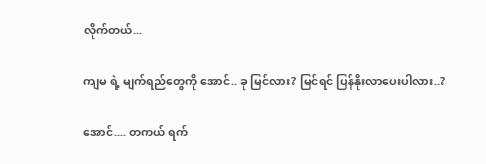လိုက်တယ်...

ကျမ ရဲ့ မျက်ရည်တွေကို အောင်.. ခု မြင်လား? မြင်ရင် ပြန်နိုးလာပေးပါလား..?

အောင်.... တကယ် ရက်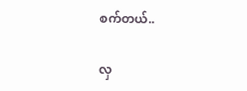စက်တယ်..

လှ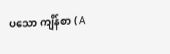ပသော ကျိန်စာ ( A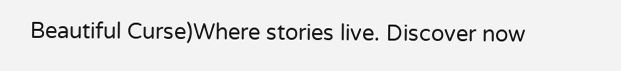Beautiful Curse)Where stories live. Discover now